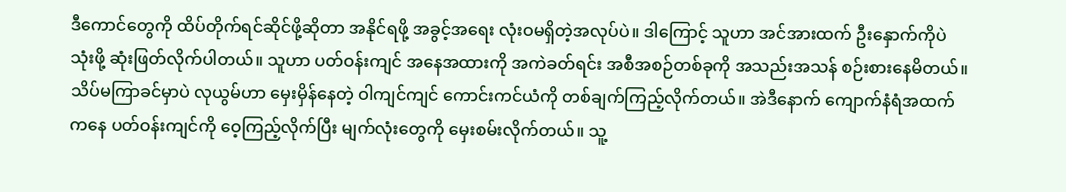ဒီကောင်တွေကို ထိပ်တိုက်ရင်ဆိုင်ဖို့ဆိုတာ အနိုင်ရဖို့ အခွင့်အရေး လုံးဝမရှိတဲ့အလုပ်ပဲ။ ဒါကြောင့် သူဟာ အင်အားထက် ဦးနှောက်ကိုပဲ သုံးဖို့ ဆုံးဖြတ်လိုက်ပါတယ်။ သူဟာ ပတ်ဝန်းကျင် အနေအထားကို အကဲခတ်ရင်း အစီအစဉ်တစ်ခုကို အသည်းအသန် စဉ်းစားနေမိတယ်။
သိပ်မကြာခင်မှာပဲ လုယွမ်ဟာ မှေးမှိန်နေတဲ့ ဝါကျင်ကျင် ကောင်းကင်ယံကို တစ်ချက်ကြည့်လိုက်တယ်။ အဲဒီနောက် ကျောက်နံရံအထက်ကနေ ပတ်ဝန်းကျင်ကို ဝေ့ကြည့်လိုက်ပြီး မျက်လုံးတွေကို မှေးစမ်းလိုက်တယ်။ သူ့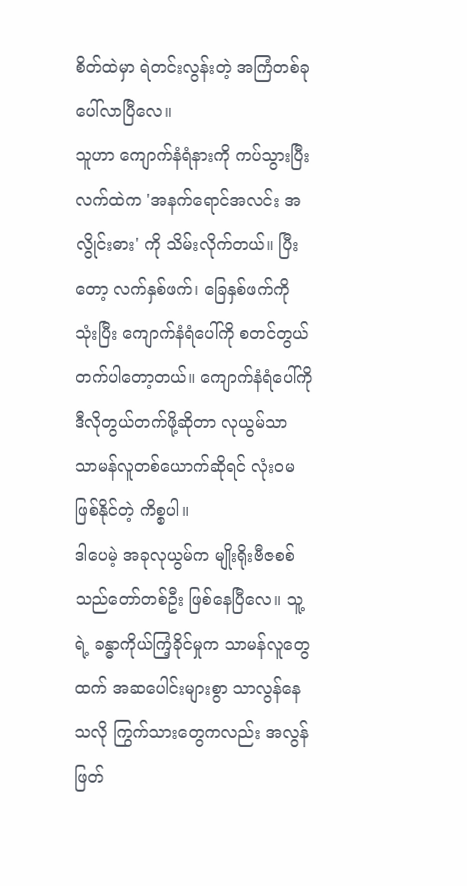စိတ်ထဲမှာ ရဲတင်းလွန်းတဲ့ အကြံတစ်ခု ပေါ်လာပြီလေ။
သူဟာ ကျောက်နံရံနားကို ကပ်သွားပြီး လက်ထဲက 'အနက်ရောင်အလင်း အလွိုင်းဓား' ကို သိမ်းလိုက်တယ်။ ပြီးတော့ လက်နှစ်ဖက်၊ ခြေနှစ်ဖက်ကို သုံးပြီး ကျောက်နံရံပေါ်ကို စတင်တွယ်တက်ပါတော့တယ်။ ကျောက်နံရံပေါ်ကို ဒီလိုတွယ်တက်ဖို့ဆိုတာ လုယွမ်သာ သာမန်လူတစ်ယောက်ဆိုရင် လုံးဝမဖြစ်နိုင်တဲ့ ကိစ္စပါ။
ဒါပေမဲ့ အခုလုယွမ်က မျိုးရိုးဗီဇစစ်သည်တော်တစ်ဦး ဖြစ်နေပြီလေ။ သူ့ရဲ့ ခန္ဓာကိုယ်ကြံ့ခိုင်မှုက သာမန်လူတွေထက် အဆပေါင်းများစွာ သာလွန်နေသလို ကြွက်သားတွေကလည်း အလွန်ဖြတ်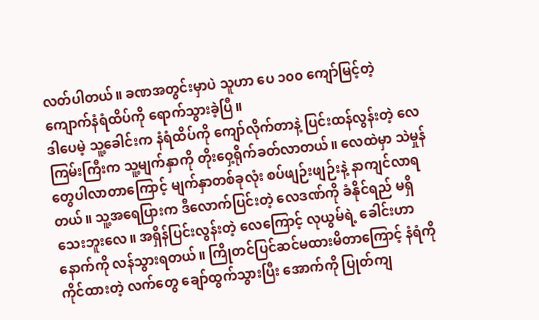လတ်ပါတယ်။ ခဏအတွင်းမှာပဲ သူဟာ ပေ ၁၀၀ ကျော်မြင့်တဲ့ ကျောက်နံရံထိပ်ကို ရောက်သွားခဲ့ပြီ။
ဒါပေမဲ့ သူ့ခေါင်းက နံရံထိပ်ကို ကျော်လိုက်တာနဲ့ ပြင်းထန်လွန်းတဲ့ လေကြမ်းကြီးက သူ့မျက်နှာကို တိုးဝှေ့ရိုက်ခတ်လာတယ်။ လေထဲမှာ သဲမှုန်တွေပါလာတာကြောင့် မျက်နှာတစ်ခုလုံး စပ်ဖျဉ်းဖျဉ်းနဲ့ နာကျင်လာရတယ်။ သူ့အရေပြားက ဒီလောက်ပြင်းတဲ့ လေဒဏ်ကို ခံနိုင်ရည် မရှိသေးဘူးလေ။ အရှိန်ပြင်းလွန်းတဲ့ လေကြောင့် လုယွမ်ရဲ့ ခေါင်းဟာ နောက်ကို လန်သွားရတယ်။ ကြိုတင်ပြင်ဆင်မထားမိတာကြောင့် နံရံကိုကိုင်ထားတဲ့ လက်တွေ ချော်ထွက်သွားပြီး အောက်ကို ပြုတ်ကျ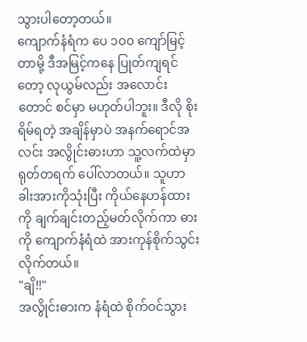သွားပါတော့တယ်။
ကျောက်နံရံက ပေ ၁၀၀ ကျော်မြင့်တာမို့ ဒီအမြင့်ကနေ ပြုတ်ကျရင်တော့ လုယွမ်လည်း အလောင်းတောင် စင်မှာ မဟုတ်ပါဘူး။ ဒီလို စိုးရိမ်ရတဲ့ အချိန်မှာပဲ အနက်ရောင်အလင်း အလွိုင်းဓားဟာ သူ့လက်ထဲမှာ ရုတ်တရက် ပေါ်လာတယ်။ သူဟာ ခါးအားကိုသုံးပြီး ကိုယ်နေဟန်ထားကို ချက်ချင်းတည့်မတ်လိုက်ကာ ဓားကို ကျောက်နံရံထဲ အားကုန်စိုက်သွင်းလိုက်တယ်။
"ချိ!!"
အလွိုင်းဓားက နံရံထဲ စိုက်ဝင်သွား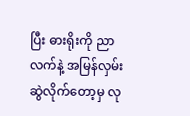ပြီး ဓားရိုးကို ညာလက်နဲ့ အမြန်လှမ်းဆွဲလိုက်တော့မှ လု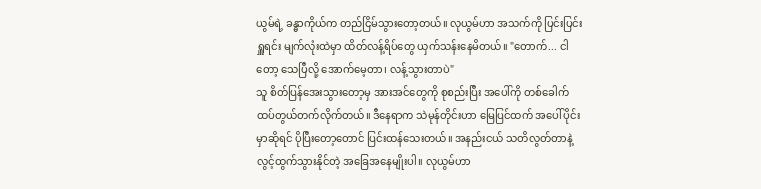ယွမ်ရဲ့ ခန္ဓာကိုယ်က တည်ငြိမ်သွားတော့တယ်။ လုယွမ်ဟာ အသက်ကို ပြင်းပြင်းရှူရင်း မျက်လုံးထဲမှာ ထိတ်လန့်ရိပ်တွေ ယှက်သန်းနေမိတယ်။ "တောက်... ငါတော့ သေပြီလို့ အောက်မေ့တာ၊ လန့်သွားတာပဲ"
သူ စိတ်ပြန်အေးသွားတော့မှ အားအင်တွေကို စုစည်းပြီး အပေါ်ကို တစ်ခေါက် ထပ်တွယ်တက်လိုက်တယ်။ ဒီနေရာက သဲမုန်တိုင်းဟာ မြေပြင်ထက် အပေါ်ပိုင်းမှာဆိုရင် ပိုပြီးတော့တောင် ပြင်းထန်သေးတယ်။ အနည်းငယ် သတိလွတ်တာနဲ့ လွင့်ထွက်သွားနိုင်တဲ့ အခြေအနေမျိုးပါ။ လုယွမ်ဟာ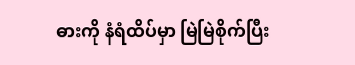ဓားကို နံရံထိပ်မှာ မြဲမြဲစိုက်ပြီး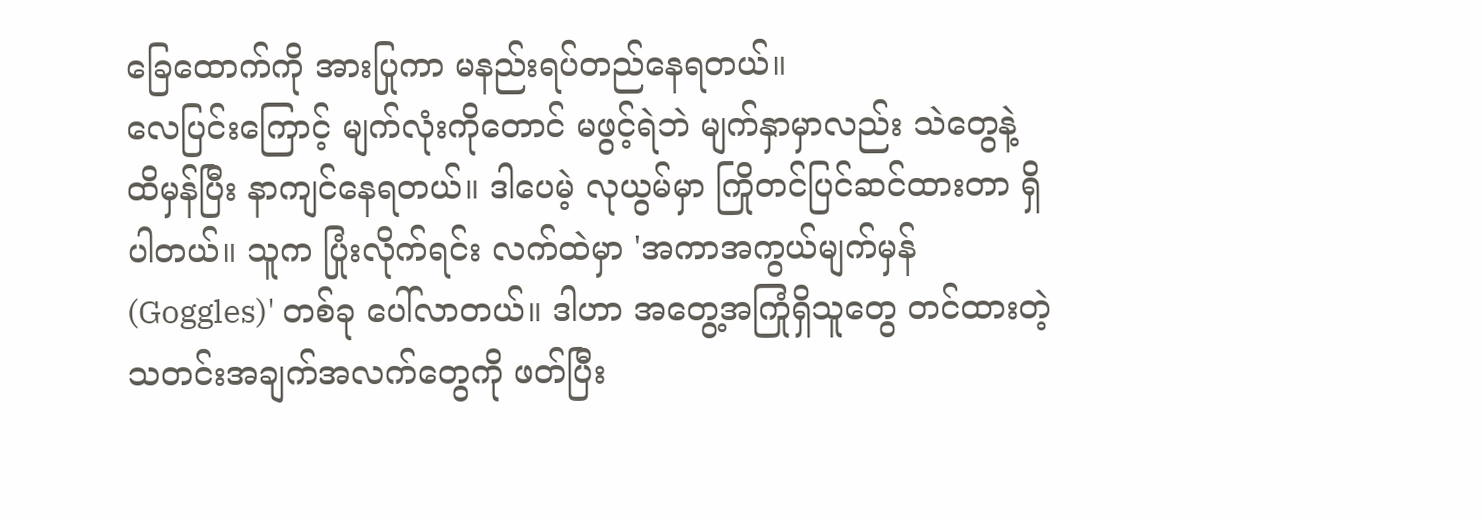ခြေထောက်ကို အားပြုကာ မနည်းရပ်တည်နေရတယ်။
လေပြင်းကြောင့် မျက်လုံးကိုတောင် မဖွင့်ရဲဘဲ မျက်နှာမှာလည်း သဲတွေနဲ့ ထိမှန်ပြီး နာကျင်နေရတယ်။ ဒါပေမဲ့ လုယွမ်မှာ ကြိုတင်ပြင်ဆင်ထားတာ ရှိပါတယ်။ သူက ပြုံးလိုက်ရင်း လက်ထဲမှာ 'အကာအကွယ်မျက်မှန် (Goggles)' တစ်ခု ပေါ်လာတယ်။ ဒါဟာ အတွေ့အကြုံရှိသူတွေ တင်ထားတဲ့ သတင်းအချက်အလက်တွေကို ဖတ်ပြီး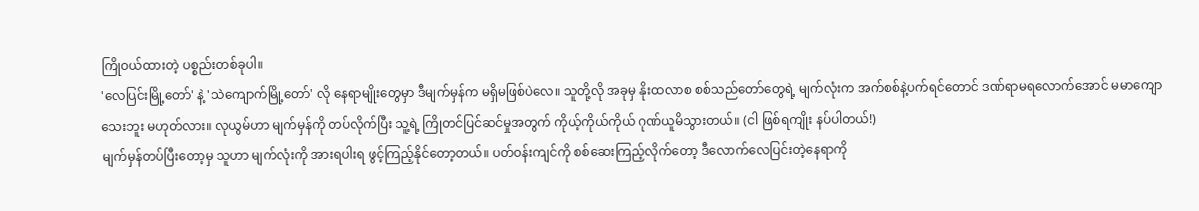ကြိုဝယ်ထားတဲ့ ပစ္စည်းတစ်ခုပါ။
'လေပြင်းမြို့တော်' နဲ့ 'သဲကျောက်မြို့တော်' လို နေရာမျိုးတွေမှာ ဒီမျက်မှန်က မရှိမဖြစ်ပဲလေ။ သူတို့လို အခုမှ နိုးထလာစ စစ်သည်တော်တွေရဲ့ မျက်လုံးက အက်စစ်နဲ့ပက်ရင်တောင် ဒဏ်ရာမရလောက်အောင် မမာကျောသေးဘူး မဟုတ်လား။ လုယွမ်ဟာ မျက်မှန်ကို တပ်လိုက်ပြီး သူ့ရဲ့ ကြိုတင်ပြင်ဆင်မှုအတွက် ကိုယ့်ကိုယ်ကိုယ် ဂုဏ်ယူမိသွားတယ်။ (ငါ ဖြစ်ရကျိုး နပ်ပါတယ်!)
မျက်မှန်တပ်ပြီးတော့မှ သူဟာ မျက်လုံးကို အားရပါးရ ဖွင့်ကြည့်နိုင်တော့တယ်။ ပတ်ဝန်းကျင်ကို စစ်ဆေးကြည့်လိုက်တော့ ဒီလောက်လေပြင်းတဲ့နေရာကို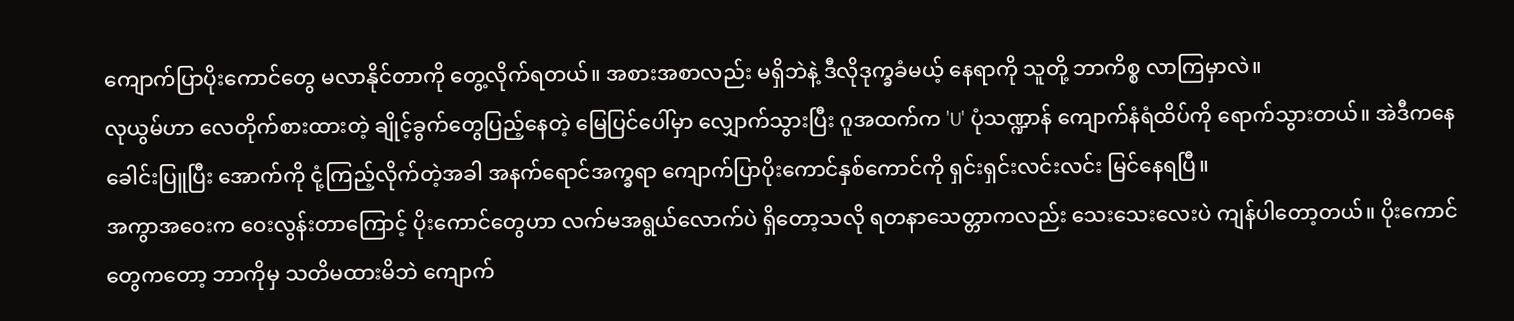ကျောက်ပြာပိုးကောင်တွေ မလာနိုင်တာကို တွေ့လိုက်ရတယ်။ အစားအစာလည်း မရှိဘဲနဲ့ ဒီလိုဒုက္ခခံမယ့် နေရာကို သူတို့ ဘာကိစ္စ လာကြမှာလဲ။
လုယွမ်ဟာ လေတိုက်စားထားတဲ့ ချိုင့်ခွက်တွေပြည့်နေတဲ့ မြေပြင်ပေါ်မှာ လျှောက်သွားပြီး ဂူအထက်က 'U' ပုံသဏ္ဍာန် ကျောက်နံရံထိပ်ကို ရောက်သွားတယ်။ အဲဒီကနေ ခေါင်းပြူပြီး အောက်ကို ငုံ့ကြည့်လိုက်တဲ့အခါ အနက်ရောင်အက္ခရာ ကျောက်ပြာပိုးကောင်နှစ်ကောင်ကို ရှင်းရှင်းလင်းလင်း မြင်နေရပြီ။
အကွာအဝေးက ဝေးလွန်းတာကြောင့် ပိုးကောင်တွေဟာ လက်မအရွယ်လောက်ပဲ ရှိတော့သလို ရတနာသေတ္တာကလည်း သေးသေးလေးပဲ ကျန်ပါတော့တယ်။ ပိုးကောင်တွေကတော့ ဘာကိုမှ သတိမထားမိဘဲ ကျောက်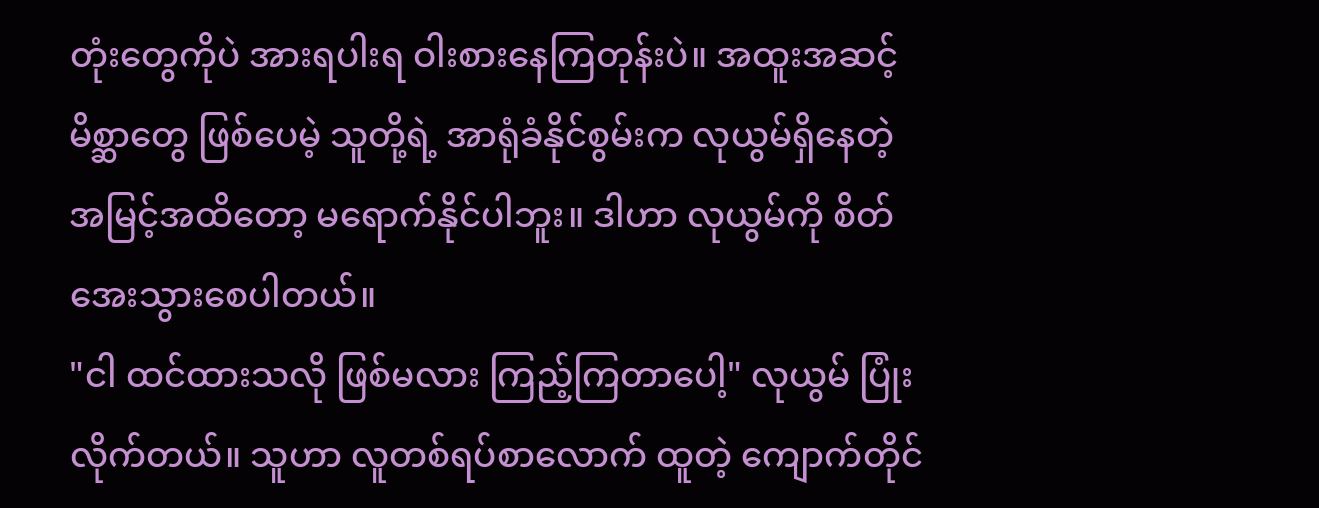တုံးတွေကိုပဲ အားရပါးရ ဝါးစားနေကြတုန်းပဲ။ အထူးအဆင့်မိစ္ဆာတွေ ဖြစ်ပေမဲ့ သူတို့ရဲ့ အာရုံခံနိုင်စွမ်းက လုယွမ်ရှိနေတဲ့ အမြင့်အထိတော့ မရောက်နိုင်ပါဘူး။ ဒါဟာ လုယွမ်ကို စိတ်အေးသွားစေပါတယ်။
"ငါ ထင်ထားသလို ဖြစ်မလား ကြည့်ကြတာပေါ့" လုယွမ် ပြုံးလိုက်တယ်။ သူဟာ လူတစ်ရပ်စာလောက် ထူတဲ့ ကျောက်တိုင်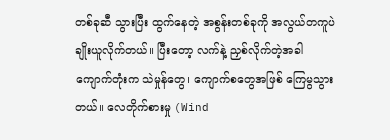တစ်ခုဆီ သွားပြီး ထွက်နေတဲ့ အစွန်းတစ်ခုကို အလွယ်တကူပဲ ချိုးယူလိုက်တယ်။ ပြီးတော့ လက်နဲ့ ညှစ်လိုက်တဲ့အခါ ကျောက်တုံးက သဲမှုန်တွေ၊ ကျောက်စတွေအဖြစ် ကြေမွသွားတယ်။ လေတိုက်စားမှု (Wind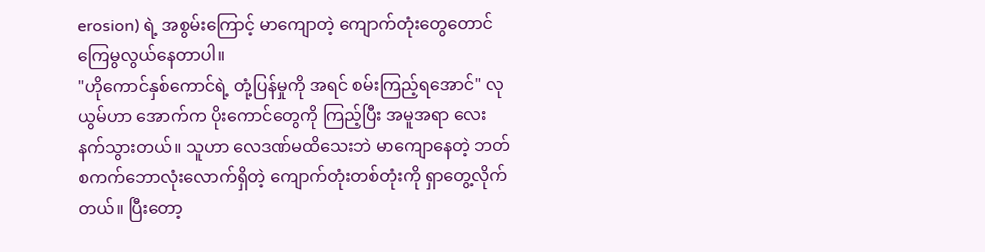erosion) ရဲ့ အစွမ်းကြောင့် မာကျောတဲ့ ကျောက်တုံးတွေတောင် ကြေမွလွယ်နေတာပါ။
"ဟိုကောင်နှစ်ကောင်ရဲ့ တုံ့ပြန်မှုကို အရင် စမ်းကြည့်ရအောင်" လုယွမ်ဟာ အောက်က ပိုးကောင်တွေကို ကြည့်ပြီး အမူအရာ လေးနက်သွားတယ်။ သူဟာ လေဒဏ်မထိသေးဘဲ မာကျောနေတဲ့ ဘတ်စကက်ဘောလုံးလောက်ရှိတဲ့ ကျောက်တုံးတစ်တုံးကို ရှာတွေ့လိုက်တယ်။ ပြီးတော့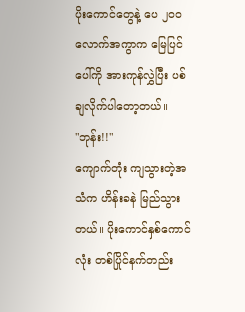ပိုးကောင်တွေနဲ့ ပေ ၂၀၀ လောက်အကွာက မြေပြင်ပေါ်ကို အားကုန်လွှဲပြီး ပစ်ချလိုက်ပါတော့တယ်။
"ဘုန်း!!"
ကျောက်တုံး ကျသွားတဲ့အသံက ဟိန်းခနဲ မြည်သွားတယ်။ ပိုးကောင်နှစ်ကောင်လုံး တစ်ပြိုင်နက်တည်း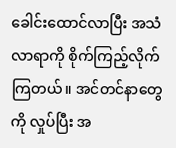ခေါင်းထောင်လာပြီး အသံလာရာကို စိုက်ကြည့်လိုက်ကြတယ်။ အင်တင်နာတွေကို လှုပ်ပြီး အ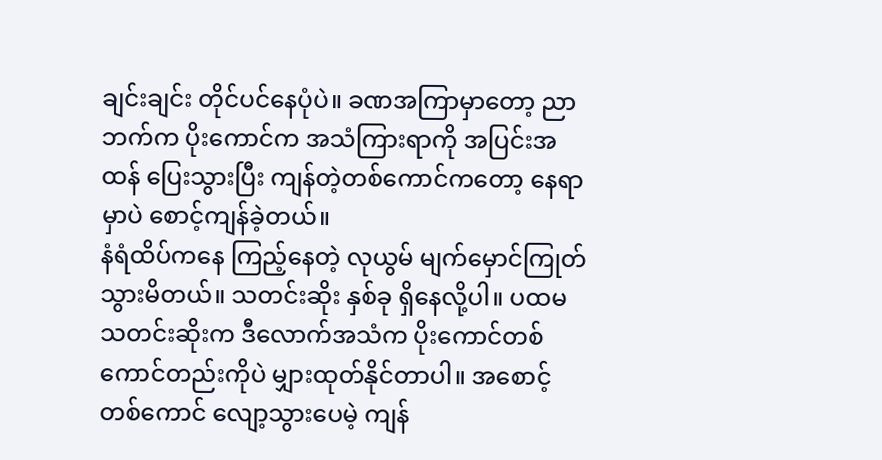ချင်းချင်း တိုင်ပင်နေပုံပဲ။ ခဏအကြာမှာတော့ ညာဘက်က ပိုးကောင်က အသံကြားရာကို အပြင်းအထန် ပြေးသွားပြီး ကျန်တဲ့တစ်ကောင်ကတော့ နေရာမှာပဲ စောင့်ကျန်ခဲ့တယ်။
နံရံထိပ်ကနေ ကြည့်နေတဲ့ လုယွမ် မျက်မှောင်ကြုတ်သွားမိတယ်။ သတင်းဆိုး နှစ်ခု ရှိနေလို့ပါ။ ပထမသတင်းဆိုးက ဒီလောက်အသံက ပိုးကောင်တစ်ကောင်တည်းကိုပဲ မျှားထုတ်နိုင်တာပါ။ အစောင့်တစ်ကောင် လျော့သွားပေမဲ့ ကျန်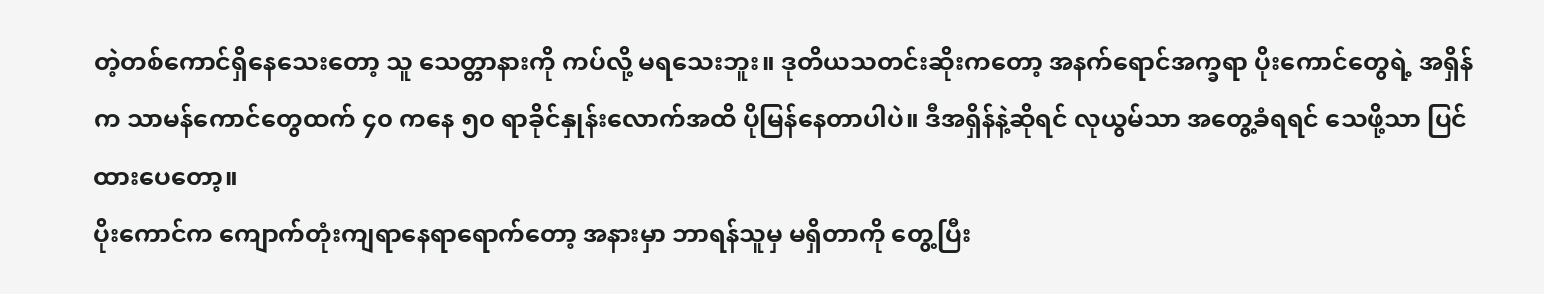တဲ့တစ်ကောင်ရှိနေသေးတော့ သူ သေတ္တာနားကို ကပ်လို့ မရသေးဘူး။ ဒုတိယသတင်းဆိုးကတော့ အနက်ရောင်အက္ခရာ ပိုးကောင်တွေရဲ့ အရှိန်က သာမန်ကောင်တွေထက် ၄၀ ကနေ ၅၀ ရာခိုင်နှုန်းလောက်အထိ ပိုမြန်နေတာပါပဲ။ ဒီအရှိန်နဲ့ဆိုရင် လုယွမ်သာ အတွေ့ခံရရင် သေဖို့သာ ပြင်ထားပေတော့။
ပိုးကောင်က ကျောက်တုံးကျရာနေရာရောက်တော့ အနားမှာ ဘာရန်သူမှ မရှိတာကို တွေ့ပြီး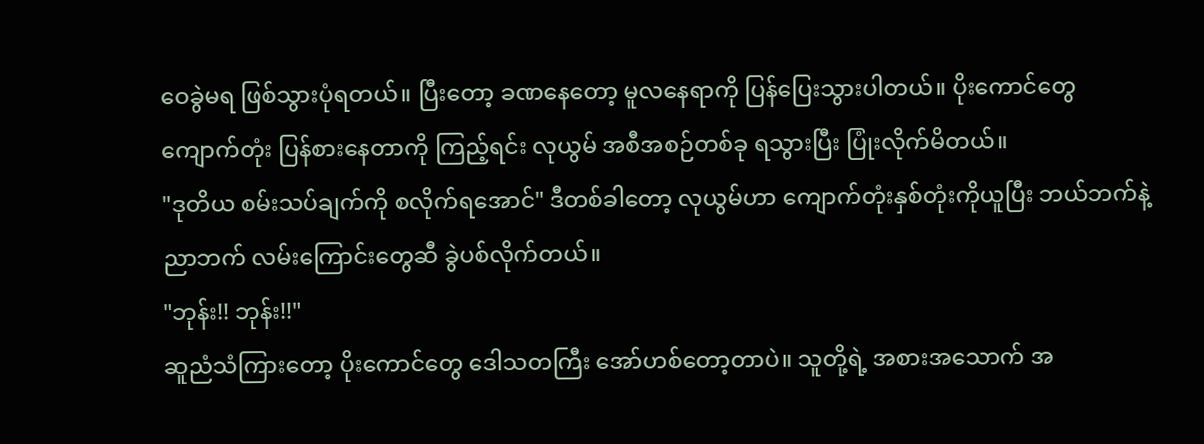ဝေခွဲမရ ဖြစ်သွားပုံရတယ်။ ပြီးတော့ ခဏနေတော့ မူလနေရာကို ပြန်ပြေးသွားပါတယ်။ ပိုးကောင်တွေ ကျောက်တုံး ပြန်စားနေတာကို ကြည့်ရင်း လုယွမ် အစီအစဉ်တစ်ခု ရသွားပြီး ပြုံးလိုက်မိတယ်။
"ဒုတိယ စမ်းသပ်ချက်ကို စလိုက်ရအောင်" ဒီတစ်ခါတော့ လုယွမ်ဟာ ကျောက်တုံးနှစ်တုံးကိုယူပြီး ဘယ်ဘက်နဲ့ ညာဘက် လမ်းကြောင်းတွေဆီ ခွဲပစ်လိုက်တယ်။
"ဘုန်း!! ဘုန်း!!"
ဆူညံသံကြားတော့ ပိုးကောင်တွေ ဒေါသတကြီး အော်ဟစ်တော့တာပဲ။ သူတို့ရဲ့ အစားအသောက် အ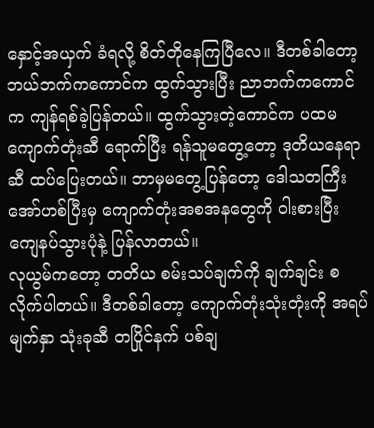နှောင့်အယှက် ခံရလို့ စိတ်တိုနေကြပြီလေ။ ဒီတစ်ခါတော့ ဘယ်ဘက်ကကောင်က ထွက်သွားပြီး ညာဘက်ကကောင်က ကျန်ရစ်ခဲ့ပြန်တယ်။ ထွက်သွားတဲ့ကောင်က ပထမကျောက်တုံးဆီ ရောက်ပြီး ရန်သူမတွေ့တော့ ဒုတိယနေရာဆီ ထပ်ပြေးတယ်။ ဘာမှမတွေ့ပြန်တော့ ဒေါသတကြီး အော်ဟစ်ပြီးမှ ကျောက်တုံးအစအနတွေကို ဝါးစားပြီး ကျေနပ်သွားပုံနဲ့ ပြန်လာတယ်။
လုယွမ်ကတော့ တတိယ စမ်းသပ်ချက်ကို ချက်ချင်း စလိုက်ပါတယ်။ ဒီတစ်ခါတော့ ကျောက်တုံးသုံးတုံးကို အရပ်မျက်နှာ သုံးခုဆီ တပြိုင်နက် ပစ်ချ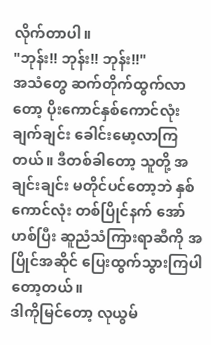လိုက်တာပါ။
"ဘုန်း!! ဘုန်း!! ဘုန်း!!"
အသံတွေ ဆက်တိုက်ထွက်လာတော့ ပိုးကောင်နှစ်ကောင်လုံး ချက်ချင်း ခေါင်းမော့လာကြတယ်။ ဒီတစ်ခါတော့ သူတို့ အချင်းချင်း မတိုင်ပင်တော့ဘဲ နှစ်ကောင်လုံး တစ်ပြိုင်နက် အော်ဟစ်ပြီး ဆူညံသံကြားရာဆီကို အပြိုင်အဆိုင် ပြေးထွက်သွားကြပါတော့တယ်။
ဒါကိုမြင်တော့ လုယွမ်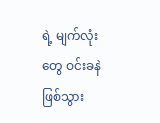ရဲ့ မျက်လုံးတွေ ဝင်းခနဲ ဖြစ်သွား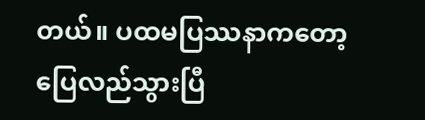တယ်။ ပထမပြဿနာကတော့ ပြေလည်သွားပြီ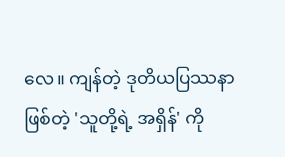လေ။ ကျန်တဲ့ ဒုတိယပြဿနာဖြစ်တဲ့ 'သူတို့ရဲ့ အရှိန်' ကို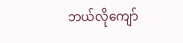ဘယ်လိုကျော်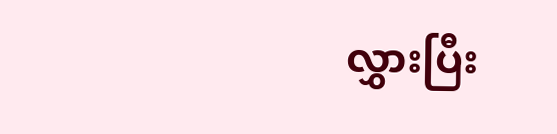လွှားပြီး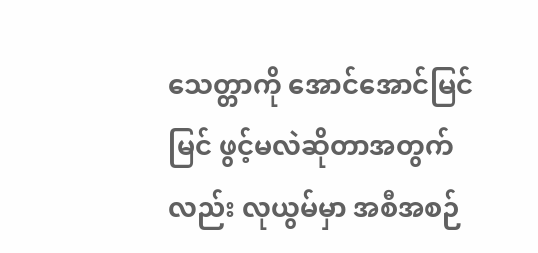သေတ္တာကို အောင်အောင်မြင်မြင် ဖွင့်မလဲဆိုတာအတွက်လည်း လုယွမ်မှာ အစီအစဉ်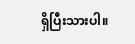ရှိပြီးသားပါ။